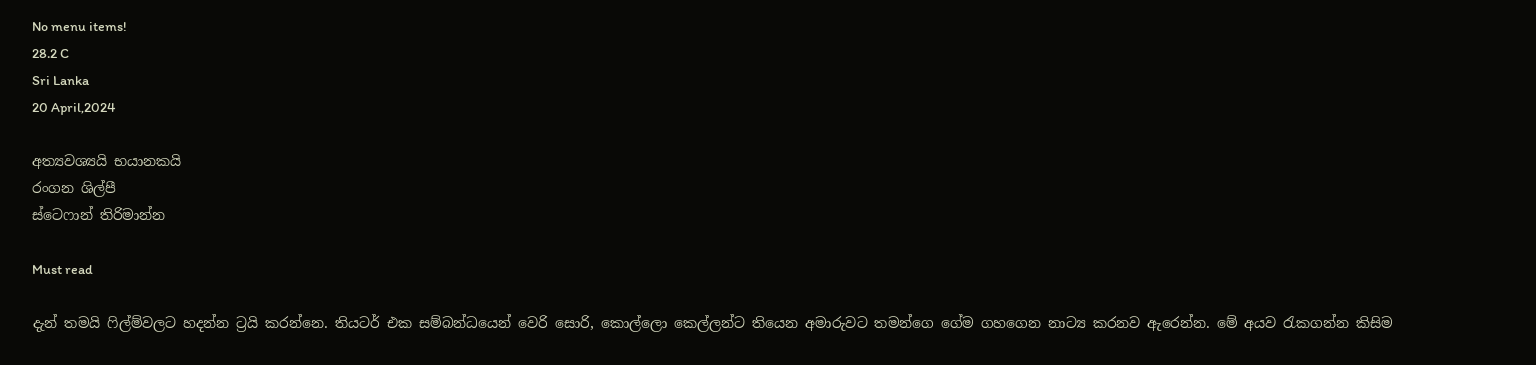No menu items!
28.2 C
Sri Lanka
20 April,2024

අත්‍යවශ්‍යයි භයානකයි
රංගන ශිල්පී
ස්ටෙෆාන් තිරිමාන්න

Must read

දැන් තමයි ෆිල්ම්වලට හදන්න ට්‍රයි කරන්නෙ. තියටර් එක සම්බන්ධයෙන් වෙරි සොරි, කොල්ලො කෙල්ලන්ට තියෙන අමාරුවට තමන්ගෙ ගේම ගහගෙන නාට්‍ය කරනව ඇරෙන්න. මේ අයව රැකගන්න කිසිම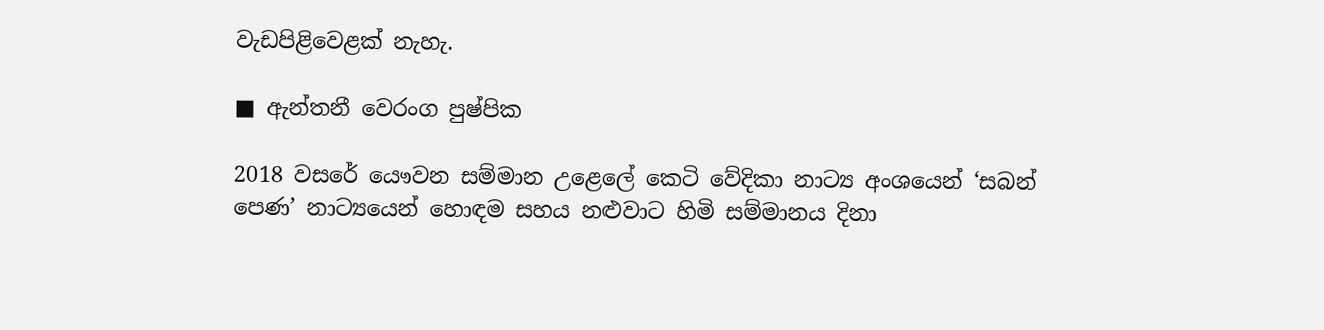වැඩපිළිවෙළක් නැහැ.

■ ඇන්තනී වෙරංග පුෂ්පික

2018 වසරේ යෞවන සම්මාන උළෙලේ කෙටි වේදිකා නාට්‍ය අංශයෙන් ‘සබන් පෙණ’ නාට්‍යයෙන් හොඳම සහය නළුවාට හිමි සම්මානය දිනා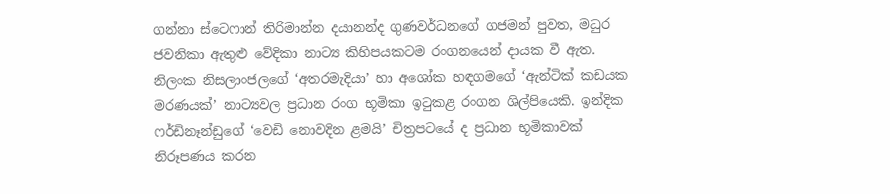ගන්නා ස්ටෙෆාන් තිරිමාන්න දයානන්ද ගුණවර්ධනගේ ගජමන් පුවත, මධුර ජවනිකා ඇතුළු වේදිකා නාට්‍ය කිහිපයකටම රංගනයෙන් දායක වී ඇත. නිලංක නිසලාංජලගේ ‘අතරමැදියා’ හා අශෝක හඳගමගේ ‘ඇන්ටික් කඩයක මරණයක්’ නාට්‍යවල ප්‍රධාන රංග භූමිකා ඉටුකළ රංගන ශිල්පියෙකි. ඉන්දික ෆර්ඩිනෑන්ඩුගේ ‘වෙඩි නොවදින ළමයි’ චිත්‍රපටයේ ද ප්‍රධාන භූමිකාවක් නිරූපණය කරන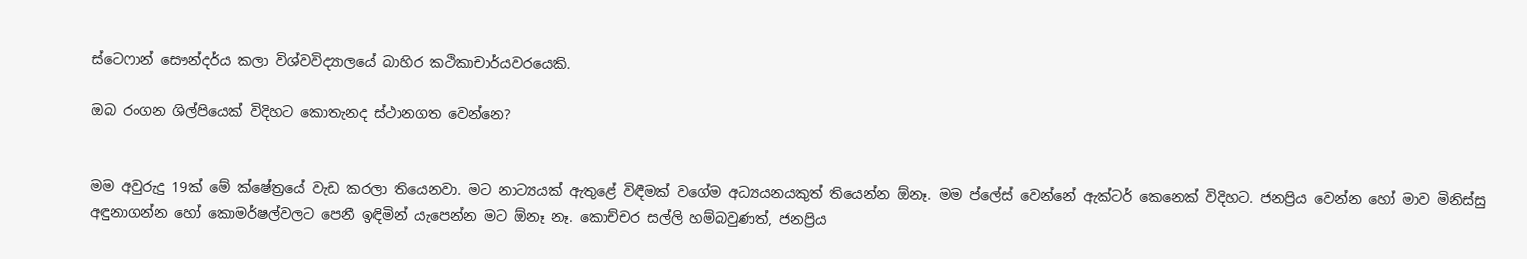ස්ටෙෆාන් සෞන්දර්ය කලා විශ්වවිද්‍යාලයේ බාහිර කථිකාචාර්යවරයෙකි.

ඔබ රංගන ශිල්පියෙක් විදිහට කොතැනද ස්ථානගත වෙන්නෙ?


මම අවුරුදු 19ක් මේ ක්ෂේත්‍රයේ වැඩ කරලා තියෙනවා. මට නාට්‍යයක් ඇතුළේ විඳීමක් වගේම අධ්‍යයනයකුත් තියෙන්න ඕනෑ. මම ප්ලේස් වෙන්නේ ඇක්ටර් කෙනෙක් විදිහට. ජනප්‍රිය වෙන්න හෝ මාව මිනිස්සු අඳුනාගන්න හෝ කොමර්ෂල්වලට පෙනී ඉඳිමින් යැපෙන්න මට ඕනෑ නෑ. කොච්චර සල්ලි හම්බවුණත්, ජනප්‍රිය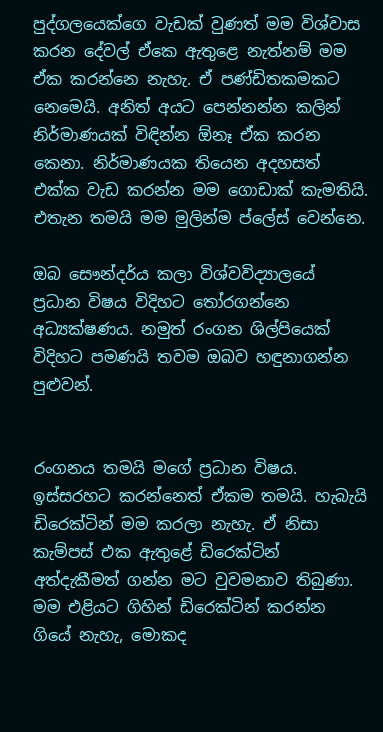පුද්ගලයෙක්ගෙ වැඩක් වුණත් මම විශ්වාස කරන දේවල් ඒකෙ ඇතුළෙ නැත්නම් මම ඒක කරන්නෙ නැහැ. ඒ පණ්ඩිතකමකට නෙමෙයි. අනිත් අයට පෙන්නන්න කලින් නිර්මාණයක් විඳින්න ඕනෑ ඒක කරන කෙනා. නිර්මාණයක තියෙන අදහසත් එක්ක වැඩ කරන්න මම ගොඩාක් කැමතියි. එතැන තමයි මම මුලින්ම ප්ලේස් වෙන්නෙ.

ඔබ සෞන්දර්ය කලා විශ්වවිද්‍යාලයේ ප්‍රධාන විෂය විදිහට තෝරගන්නෙ අධ්‍යක්ෂණය. නමුත් රංගන ශිල්පියෙක් විදිහට පමණයි තවම ඔබව හඳුනාගන්න පුළුවන්.


රංගනය තමයි මගේ ප්‍රධාන විෂය. ඉස්සරහට කරන්නෙත් ඒකම තමයි. හැබැයි ඩිරෙක්ටින් මම කරලා නැහැ. ඒ නිසා කැම්පස් එක ඇතුළේ ඩිරෙක්ටින් අත්දැකීමත් ගන්න මට වුවමනාව තිබුණා. මම එළියට ගිහින් ඩිරෙක්ටින් කරන්න ගියේ නැහැ, මොකද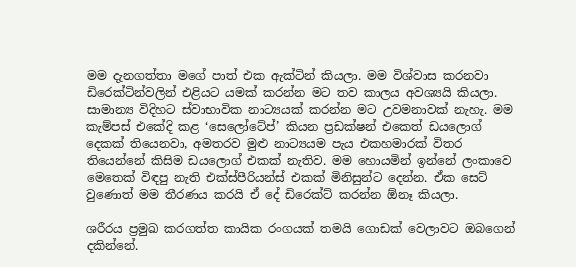මම දැනගත්තා මගේ පාත් එක ඇක්ටින් කියලා. මම විශ්වාස කරනවා ඩිරෙක්ටින්වලින් එළියට යමක් කරන්න මට තව කාලය අවශ්‍යයි කියලා. සාමාන්‍ය විදිහට ස්වාභාවික නාට්‍යයක් කරන්න මට උවමනාවක් නැහැ. මම කැම්පස් එකේදි කළ ‘සෙලෝටේප්’ කියන ප්‍රඩක්ෂන් එකෙත් ඩයලොග් දෙකක් තියෙනවා, අමතරව මුළු නාට්‍යයම පැය එකහමාරක් විතර තියෙන්නේ කිසිම ඩයලොග් එකක් නැතිව. මම හොයමින් ඉන්නේ ලංකාවෙ මෙතෙක් විඳපු නැති එක්ස්පීරියන්ස් එකක් මිනිසුන්ට දෙන්න. ඒක සෙට් වුණොත් මම තීරණය කරයි ඒ දේ ඩිරෙක්ට් කරන්න ඕනෑ කියලා.

ශරීරය ප්‍රමුඛ කරගත්ත කායික රංගයක් තමයි ගොඩක් වෙලාවට ඔබගෙන් දකින්නේ.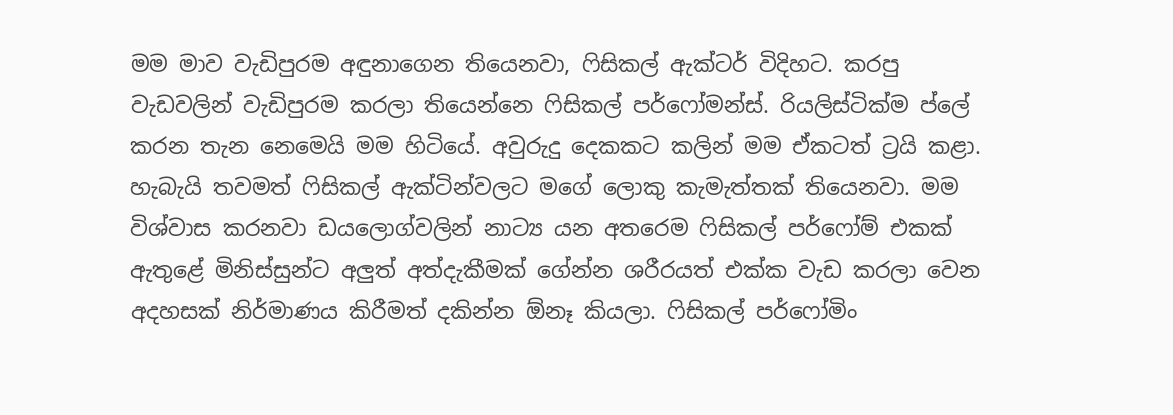මම මාව වැඩිපුරම අඳුනාගෙන තියෙනවා, ෆිසිකල් ඇක්ටර් විදිහට. කරපු වැඩවලින් වැඩිපුරම කරලා තියෙන්නෙ ෆිසිකල් පර්ෆෝමන්ස්. රියලිස්ටික්ම ප්ලේ කරන තැන නෙමෙයි මම හිටියේ. අවුරුදු දෙකකට කලින් මම ඒකටත් ට්‍රයි කළා. හැබැයි තවමත් ෆිසිකල් ඇක්ටින්වලට මගේ ලොකු කැමැත්තක් තියෙනවා. මම විශ්වාස කරනවා ඩයලොග්වලින් නාට්‍ය යන අතරෙම ෆිසිකල් පර්ෆෝම් එකක් ඇතුළේ මිනිස්සුන්ට අලු‍ත් අත්දැකීමක් ගේන්න ශරීරයත් එක්ක වැඩ කරලා වෙන අදහසක් නිර්මාණය කිරීමත් දකින්න ඕනෑ කියලා. ෆිසිකල් පර්ෆෝමිං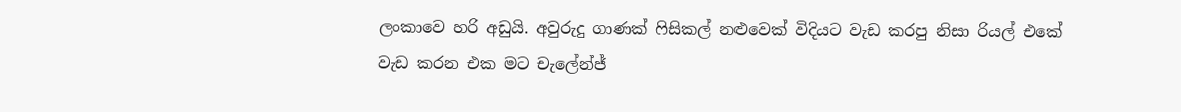ලංකාවෙ හරි අඩුයි. අවුරුදු ගාණක් ෆිසිකල් නළුවෙක් විදියට වැඩ කරපු නිසා රියල් එකේ වැඩ කරන එක මට චැලේන්ජ්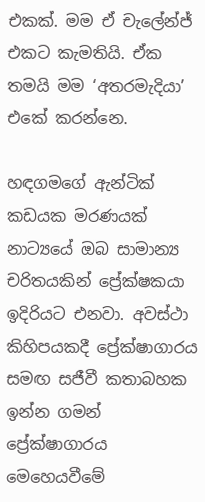එකක්. මම ඒ චැලේන්ජ් එකට කැමතියි. ඒක තමයි මම ‘අතරමැදියා’ එකේ කරන්නෙ.

හඳගමගේ ඇන්ටික් කඩයක මරණයක් නාට්‍යයේ ඔබ සාමාන්‍ය චරිතයකින් ප්‍රේක්ෂකයා ඉදිරියට එනවා. අවස්ථා කිහිපයකදී ප්‍රේක්ෂාගාරය සමඟ සජීවී කතාබහක ඉන්න ගමන් ප්‍රේක්ෂාගාරය මෙහෙයවීමේ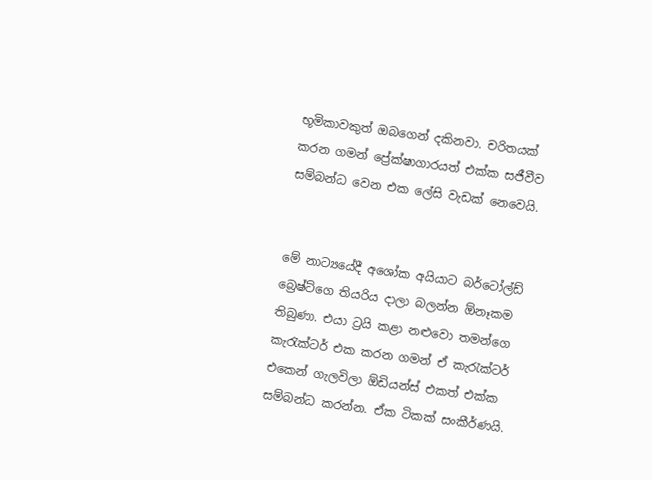භූමිකාවකුත් ඔබගෙන් දකිනවා. චරිතයක් කරන ගමන් ප්‍රේක්ෂාගාරයත් එක්ක සජීවීව සම්බන්ධ වෙන එක ලේසි වැඩක් නෙවෙයි.


මේ නාට්‍යයේදී අශෝක අයියාට බර්ටෝල්ඩ් බ්‍රෙෂ්ට්ගෙ තියරිය දාලා බලන්න ඕනෑකම තිබුණා. එයා ට්‍රයි කළා නළුවො තමන්ගෙ කැරැක්ටර් එක කරන ගමන් ඒ කැරැක්ටර් එකෙන් ගැලවිලා ඕඩියන්ස් එකත් එක්ක සම්බන්ධ කරන්න. ඒක ටිකක් සංකීර්ණයි.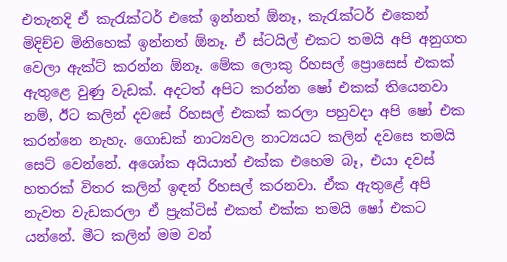එතැනදි ඒ කැරැක්ටර් එකේ ඉන්නත් ඕනෑ, කැරැක්ටර් එකෙන් මිදිච්ච මිනිහෙක් ඉන්නත් ඕනෑ. ඒ ස්ටයිල් එකට තමයි අපි අනුගත වෙලා ඇක්ට් කරන්න ඕනෑ. මේක ලොකු රිහසල් ප්‍රොසෙස් එකක් ඇතුළෙ වුණු වැඩක්. අදටත් අපිට කරන්න ෂෝ එකක් තියෙනවා නම්, ඊට කලින් දවසේ රිහසල් එකක් කරලා පහුවදා අපි ෂෝ එක කරන්නෙ නැහැ. ගොඩක් නාට්‍යවල නාට්‍යයට කලින් දවසෙ තමයි සෙට් වෙන්නේ. අශෝක අයියාත් එක්ක එහෙම බෑ, එයා දවස් හතරක් විතර කලින් ඉඳන් රිහසල් කරනවා. ඒක ඇතුළේ අපි නැවත වැඩකරලා ඒ ප්‍රැක්ටිස් එකත් එක්ක තමයි ෂෝ එකට යන්නේ. මීට කලින් මම වන්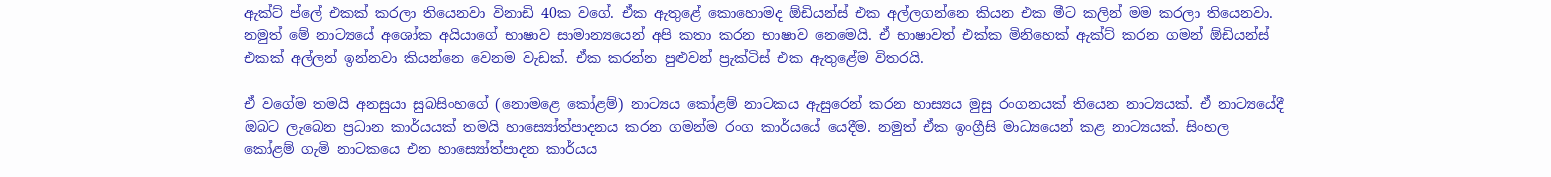ඇක්ට් ප්ලේ එකක් කරලා තියෙනවා විනාඩි 40ක වගේ. ඒක ඇතුළේ කොහොමද ඕඩියන්ස් එක අල්ලගන්නෙ කියන එක මීට කලින් මම කරලා තියෙනවා. නමුත් මේ නාට්‍යයේ අශෝක අයියාගේ භාෂාව සාමාන්‍යයෙන් අපි කතා කරන භාෂාව නෙමෙයි. ඒ භාෂාවත් එක්ක මිනිහෙක් ඇක්ට් කරන ගමන් ඕඩියන්ස් එකක් අල්ලන් ඉන්නවා කියන්නෙ වෙනම වැඩක්. ඒක කරන්න පුළුවන් ප්‍රැක්ටිස් එක ඇතුළේම විතරයි.

ඒ වගේම තමයි අනසුයා සුබසිංහගේ (නොමළෙ කෝළම්) නාට්‍යය කෝළම් නාටකය ඇසුරෙන් කරන හාස්‍යය මුසු රංගනයක් තියෙන නාට්‍යයක්. ඒ නාට්‍යයේදී ඔබට ලැබෙන ප්‍රධාන කාර්යයක් තමයි හාස්‍යෝත්පාදනය කරන ගමන්ම රංග කාර්යයේ යෙදීම. නමුත් ඒක ඉංග්‍රීසි මාධ්‍යයෙන් කළ නාට්‍යයක්. සිංහල කෝළම් ගැමි නාටකයෙ එන හාස්‍යෝත්පාදන කාර්යය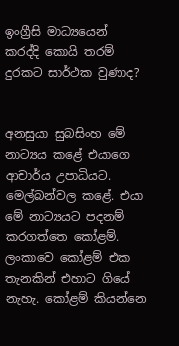ඉංග්‍රීසි මාධ්‍යයෙන් කරද්දි කොයි තරම් දුරකට සාර්ථක වුණාද?


අනසුයා සුබසිංහ මේ නාට්‍යය කළේ එයාගෙ ආචාර්ය උපාධියට. මෙල්බන්වල කළේ. එයා මේ නාට්‍යයට පදනම් කරගත්තෙ කෝළම්. ලංකාවෙ කෝළම් එක තැනකින් එහාට ගියේ නැහැ. කෝළම් කියන්නෙ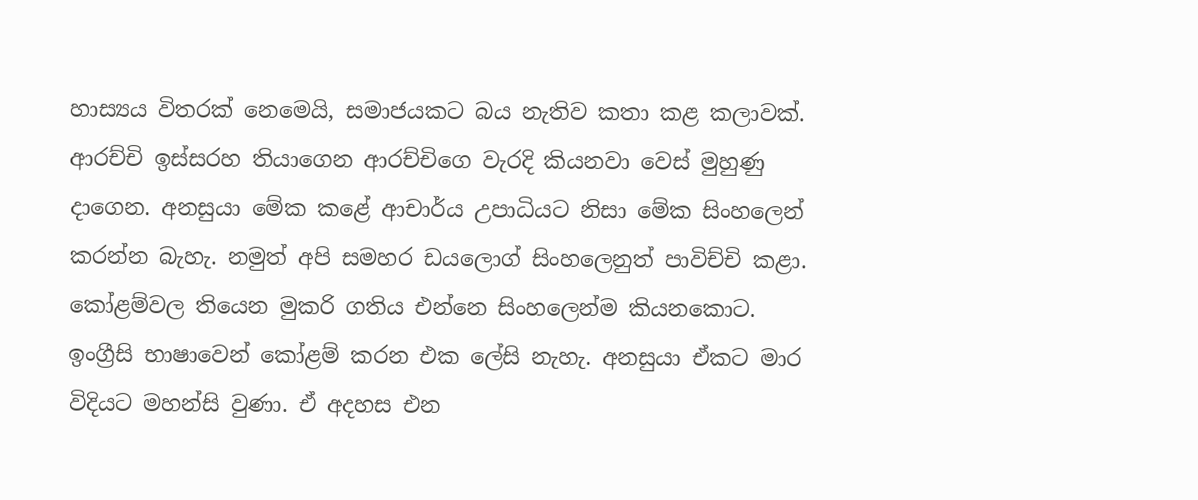හාස්‍යය විතරක් නෙමෙයි, සමාජයකට බය නැතිව කතා කළ කලාවක්. ආරච්චි ඉස්සරහ තියාගෙන ආරච්චිගෙ වැරදි කියනවා වෙස් මුහුණු දාගෙන. අනසුයා මේක කළේ ආචාර්ය උපාධියට නිසා මේක සිංහලෙන් කරන්න බැහැ. නමුත් අපි සමහර ඩයලොග් සිංහලෙනුත් පාවිච්චි කළා. කෝළම්වල තියෙන මුකරි ගතිය එන්නෙ සිංහලෙන්ම කියනකොට. ඉංග්‍රීසි භාෂාවෙන් කෝළම් කරන එක ලේසි නැහැ. අනසුයා ඒකට මාර විදියට මහන්සි වුණා. ඒ අදහස එන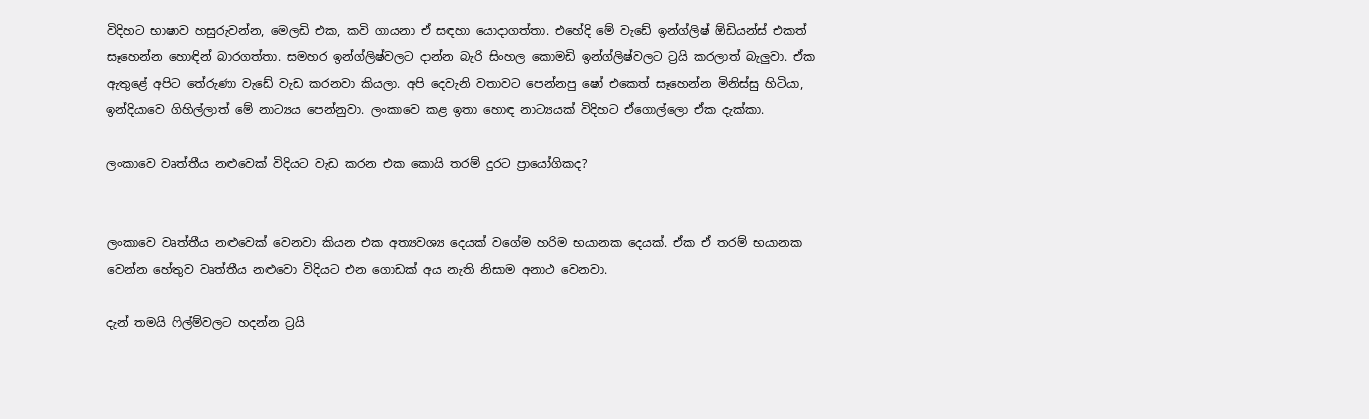විදිහට භාෂාව හසුරුවන්න, මෙලඩි එක, කවි ගායනා ඒ සඳහා යොදාගත්තා. එහේදි මේ වැඩේ ඉන්ග්ලිෂ් ඕඩියන්ස් එකත් සෑහෙන්න හොඳින් බාරගත්තා. සමහර ඉන්ග්ලිෂ්වලට දාන්න බැරි සිංහල කොමඩි ඉන්ග්ලිෂ්වලට ට්‍රයි කරලාත් බැලු‍වා. ඒක ඇතුළේ අපිට තේරුණා වැඩේ වැඩ කරනවා කියලා. අපි දෙවැනි වතාවට පෙන්නපු ෂෝ එකෙත් සෑහෙන්න මිනිස්සු හිටියා, ඉන්දියාවෙ ගිහිල්ලාත් මේ නාට්‍යය පෙන්නුවා. ලංකාවෙ කළ ඉතා හොඳ නාට්‍යයක් විදිහට ඒගොල්ලො ඒක දැක්කා.

ලංකාවෙ වෘත්තීය නළුවෙක් විදියට වැඩ කරන එක කොයි තරම් දුරට ප්‍රායෝගිකද?


ලංකාවෙ වෘත්තීය නළුවෙක් වෙනවා කියන එක අත්‍යවශ්‍ය දෙයක් වගේම හරිම භයානක දෙයක්. ඒක ඒ තරම් භයානක වෙන්න හේතුව වෘත්තීය නළුවො විදියට එන ගොඩක් අය නැති නිසාම අනාථ වෙනවා.

දැන් තමයි ෆිල්ම්වලට හදන්න ට්‍රයි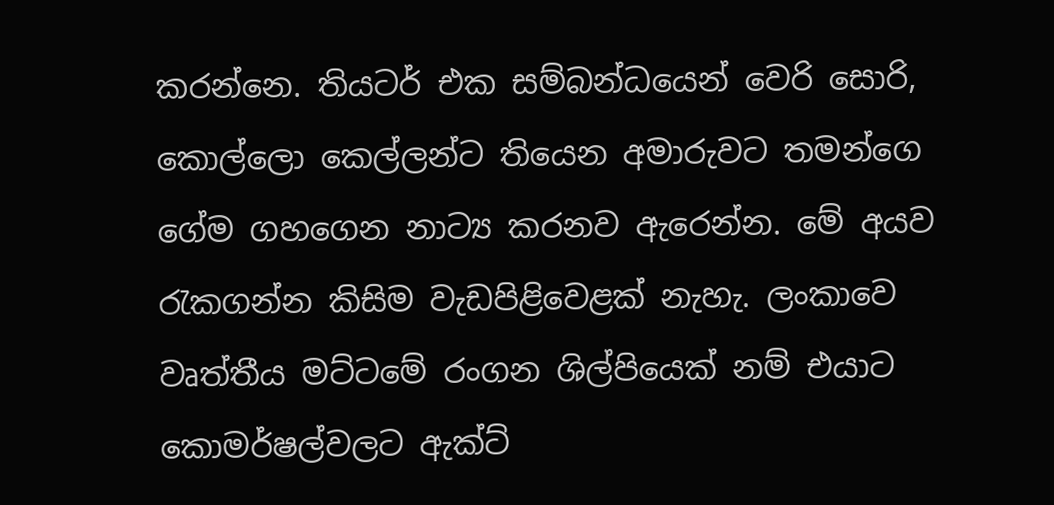කරන්නෙ. තියටර් එක සම්බන්ධයෙන් වෙරි සොරි, කොල්ලො කෙල්ලන්ට තියෙන අමාරුවට තමන්ගෙ ගේම ගහගෙන නාට්‍ය කරනව ඇරෙන්න. මේ අයව රැකගන්න කිසිම වැඩපිළිවෙළක් නැහැ. ලංකාවෙ වෘත්තීය මට්ටමේ රංගන ශිල්පියෙක් නම් එයාට කොමර්ෂල්වලට ඇක්ට්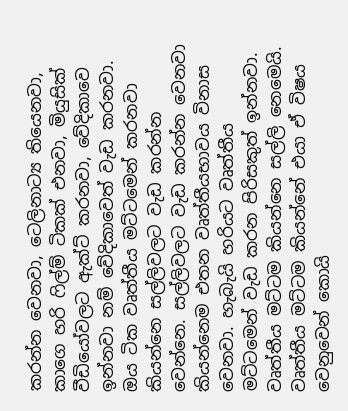කරන්න වෙනවා, ටෙලිනාට්‍ය තියෙනවා, කාගෙ හරි ෆිල්ම් ටිකක් එනවා, මියුසික් වීඩියෝවලට ඇක්ට් කරනවා, වේදිකාවෙ ඉන්නවා නම් වේදිකාවෙත් වැඩ කරනවා. ඔය ටික වෘත්තීය මට්ටමෙන් කරනවා කියන්නෙ සල්ලිවලට වැඩ කරන්න වෙන්නෙ. සල්ලිවලට වැඩ කරන්න වෙනවා කියන්නෙම එතන වෘත්තීයභාවය විනාස වෙනවා. හැබැයි හරියට වෘත්තීය මට්ටමෙන් වැඩ කරන පිරිසකුත් ඉන්නවා. වෘත්තීය මට්ටම කියන්නෙ සල්ලි නෙමෙයි. වෘත්තීය මට්ටම කියන්නේ එයා ඒ විෂය වෙනුවෙන් කොයි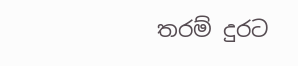තරම් දුරට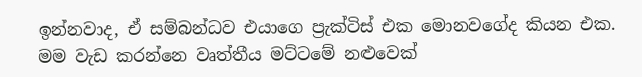ඉන්නවාද, ඒ සම්බන්ධව එයාගෙ ප්‍රැක්ටිස් එක මොනවගේද කියන එක. මම වැඩ කරන්නෙ වෘත්තීය මට්ටමේ නළුවෙක්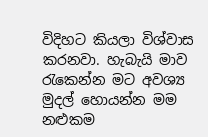විදිහට කියලා විශ්වාස කරනවා. හැබැයි මාව රැකෙන්න මට අවශ්‍ය මුදල් හොයන්න මම නළුකම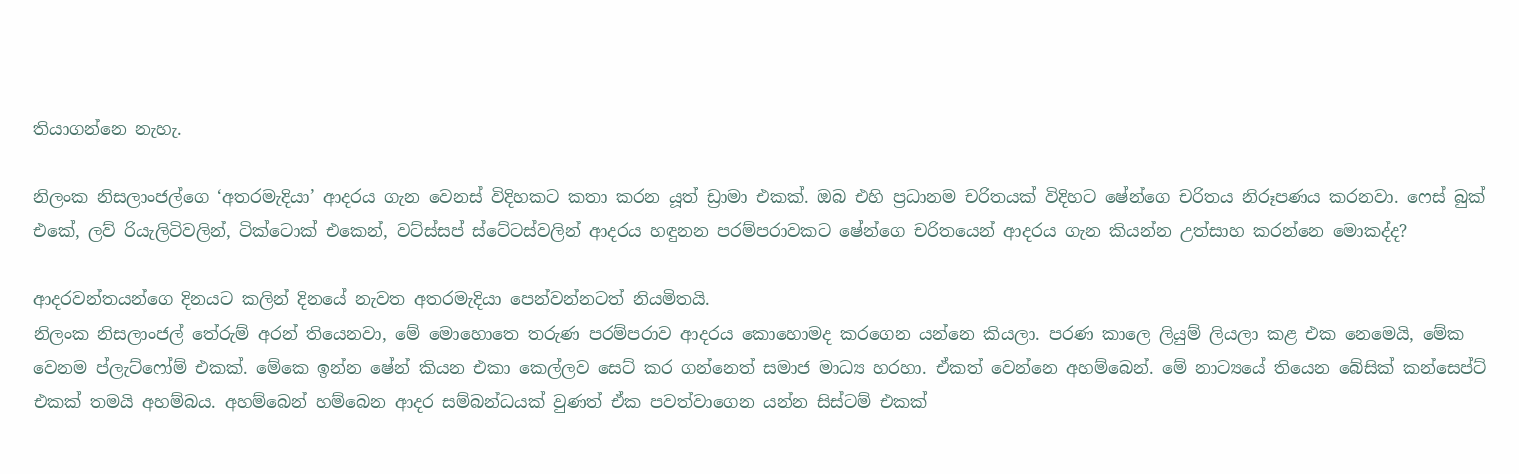තියාගන්නෙ නැහැ.

නිලංක නිසලාංජල්ගෙ ‘අතරමැදියා’ ආදරය ගැන වෙනස් විදිහකට කතා කරන යූත් ඩ්‍රාමා එකක්. ඔබ එහි ප්‍රධානම චරිතයක් විදිහට ෂේන්ගෙ චරිතය නිරූපණය කරනවා. ෆෙස් බුක් එකේ, ලව් රියැලිටිවලින්, ටික්ටොක් එකෙන්, වට්ස්සප් ස්ටේටස්වලින් ආදරය හඳුනන පරම්පරාවකට ෂේන්ගෙ චරිතයෙන් ආදරය ගැන කියන්න උත්සාහ කරන්නෙ මොකද්ද?

ආදරවන්තයන්ගෙ දිනයට කලින් දිනයේ නැවත අතරමැදියා පෙන්වන්නටත් නියමිතයි.
නිලංක නිසලාංජල් තේරුම් අරන් තියෙනවා, මේ මොහොතෙ තරුණ පරම්පරාව ආදරය කොහොමද කරගෙන යන්නෙ කියලා. පරණ කාලෙ ලියුම් ලියලා කළ එක නෙමෙයි, මේක වෙනම ප්ලැට්ෆෝම් එකක්. මේකෙ ඉන්න ෂේන් කියන එකා කෙල්ලව සෙට් කර ගන්නෙත් සමාජ මාධ්‍ය හරහා. ඒකත් වෙන්නෙ අහම්බෙන්. මේ නාට්‍යයේ තියෙන බේසික් කන්සෙප්ට් එකක් තමයි අහම්බය. අහම්බෙන් හම්බෙන ආදර සම්බන්ධයක් වුණත් ඒක පවත්වාගෙන යන්න සිස්ටම් එකක්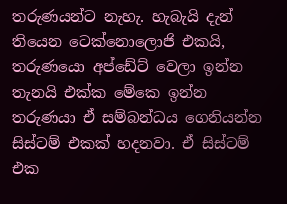තරුණයන්ට නැහැ. හැබැයි දැන් තියෙන ටෙක්නොලොජි එකයි, තරුණයො අප්ඩේට් වෙලා ඉන්න තැනයි එක්ක මේකෙ ඉන්න තරුණයා ඒ සම්බන්ධය ගෙනියන්න සිස්ටම් එකක් හදනවා. ඒ සිස්ටම් එක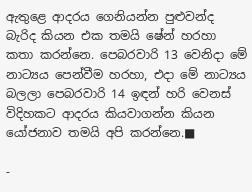ඇතුළෙ ආදරය ගෙනියන්න පුළුවන්ද බැරිද කියන එක තමයි ෂේන් හරහා කතා කරන්නෙ. පෙබරවාරි 13 වෙනිදා මේ නාට්‍යය පෙන්වීම හරහා, එදා මේ නාට්‍යය බලලා පෙබරවාරි 14 ඉඳන් හරි වෙනස් විදිහකට ආදරය කියවාගන්න කියන යෝජනාව තමයි අපි කරන්නෙ.■

-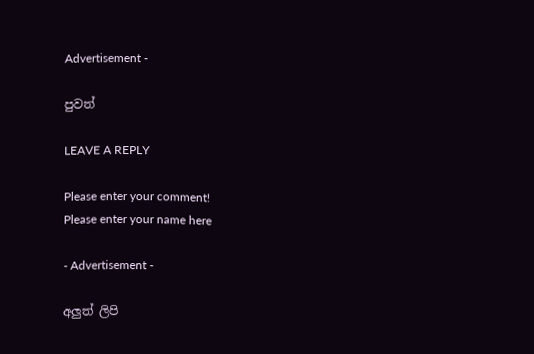Advertisement -

පුවත්

LEAVE A REPLY

Please enter your comment!
Please enter your name here

- Advertisement -

අලුත් ලිපි